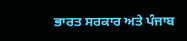ਭਾਰਤ ਸਰਕਾਰ ਅਤੇ ਪੰਜਾਬ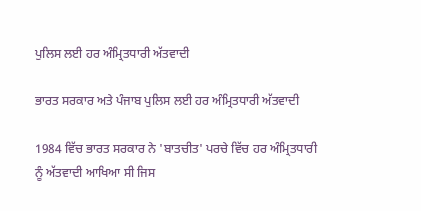ਪੁਲਿਸ ਲਈ ਹਰ ਅੰਮ੍ਰਿਤਧਾਰੀ ਅੱਤਵਾਦੀ

ਭਾਰਤ ਸਰਕਾਰ ਅਤੇ ਪੰਜਾਬ ਪੁਲਿਸ ਲਈ ਹਰ ਅੰਮ੍ਰਿਤਧਾਰੀ ਅੱਤਵਾਦੀ

1984 ਵਿੱਚ ਭਾਰਤ ਸਰਕਾਰ ਨੇ 'ਬਾਤਚੀਤ' ਪਰਚੇ ਵਿੱਚ ਹਰ ਅੰਮ੍ਰਿਤਧਾਰੀ ਨੂੰ ਅੱਤਵਾਦੀ ਆਖਿਆ ਸੀ ਜਿਸ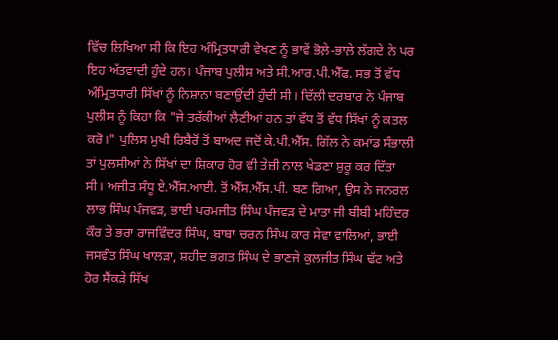ਵਿੱਚ ਲਿਖਿਆ ਸੀ ਕਿ ਇਹ ਅੰਮ੍ਰਿਤਧਾਰੀ ਵੇਖਣ ਨੂੰ ਭਾਵੇਂ ਭੋਲ਼ੇ-ਭਾਲ਼ੇ ਲੱਗਦੇ ਨੇ ਪਰ ਇਹ ਅੱਤਵਾਦੀ ਹੁੰਦੇ ਹਨ। ਪੰਜਾਬ ਪੁਲੀਸ ਅਤੇ ਸੀ.ਆਰ.ਪੀ.ਐੱਫ. ਸਭ ਤੋਂ ਵੱਧ ਅੰਮ੍ਰਿਤਧਾਰੀ ਸਿੱਖਾਂ ਨੂੰ ਨਿਸ਼ਾਨਾ ਬਣਾਉਂਦੀ ਹੁੰਦੀ ਸੀ। ਦਿੱਲੀ ਦਰਬਾਰ ਨੇ ਪੰਜਾਬ ਪੁਲੀਸ ਨੂੰ ਕਿਹਾ ਕਿ "ਜੇ ਤਰੱਕੀਆਂ ਲੈਣੀਆਂ ਹਨ ਤਾਂ ਵੱਧ ਤੋਂ ਵੱਧ ਸਿੱਖਾਂ ਨੂੰ ਕਤਲ ਕਰੋ।" ਪੁਲਿਸ ਮੁਖੀ ਰਿਬੈਰੋਂ ਤੋਂ ਬਾਅਦ ਜਦੋਂ ਕੇ.ਪੀ.ਐੱਸ. ਗਿੱਲ ਨੇ ਕਮਾਂਡ ਸੰਭਾਲੀ ਤਾਂ ਪੁਲਸੀਆਂ ਨੇ ਸਿੱਖਾਂ ਦਾ ਸ਼ਿਕਾਰ ਹੋਰ ਵੀ ਤੇਜ਼ੀ ਨਾਲ ਖੇਡਣਾ ਸ਼ੁਰੂ ਕਰ ਦਿੱਤਾ ਸੀ। ਅਜੀਤ ਸੰਧੂ ਏ.ਐੱਸ.ਆਈ. ਤੋਂ ਐੱਸ.ਐੱਸ.ਪੀ. ਬਣ ਗਿਆ, ਉਸ ਨੇ ਜਨਰਲ ਲਾਭ ਸਿੰਘ ਪੰਜਵੜ, ਭਾਈ ਪਰਮਜੀਤ ਸਿੰਘ ਪੰਜਵੜ ਦੇ ਮਾਤਾ ਜੀ ਬੀਬੀ ਮਹਿੰਦਰ ਕੌਰ ਤੇ ਭਰਾ ਰਾਜਵਿੰਦਰ ਸਿੰਘ, ਬਾਬਾ ਚਰਨ ਸਿੰਘ ਕਾਰ ਸੇਵਾ ਵਾਲਿਆਂ, ਭਾਈ ਜਸਵੰਤ ਸਿੰਘ ਖਾਲੜਾ, ਸ਼ਹੀਦ ਭਗਤ ਸਿੰਘ ਦੇ ਭਾਣਜੇ ਕੁਲਜੀਤ ਸਿੰਘ ਢੱਟ ਅਤੇ ਹੋਰ ਸੈਂਕੜੇ ਸਿੱਖ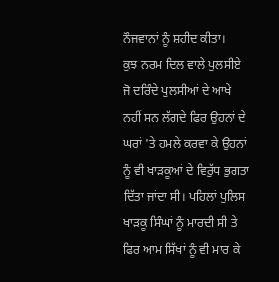ਨੌਜਵਾਨਾਂ ਨੂੰ ਸ਼ਹੀਦ ਕੀਤਾ।
ਕੁਝ ਨਰਮ ਦਿਲ ਵਾਲੇ ਪੁਲਸੀਏ ਜੋ ਦਰਿੰਦੇ ਪੁਲਸੀਆਂ ਦੇ ਆਖੇ ਨਹੀਂ ਸਨ ਲੱਗਦੇ ਫਿਰ ਉਹਨਾਂ ਦੇ ਘਰਾਂ 'ਤੇ ਹਮਲੇ ਕਰਵਾ ਕੇ ਉਹਨਾਂ ਨੂੰ ਵੀ ਖਾੜਕੂਆਂ ਦੇ ਵਿਰੁੱਧ ਭੁਗਤਾ ਦਿੱਤਾ ਜਾਂਦਾ ਸੀ। ਪਹਿਲਾਂ ਪੁਲਿਸ ਖਾੜਕੂ ਸਿੰਘਾਂ ਨੂੰ ਮਾਰਦੀ ਸੀ ਤੇ ਫਿਰ ਆਮ ਸਿੱਖਾਂ ਨੂੰ ਵੀ ਮਾਰ ਕੇ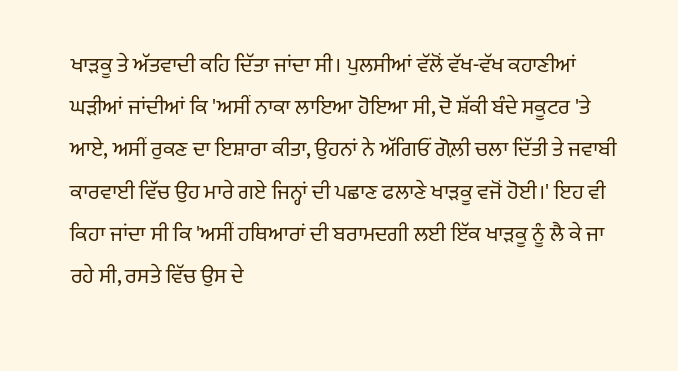ਖਾੜਕੂ ਤੇ ਅੱਤਵਾਦੀ ਕਹਿ ਦਿੱਤਾ ਜਾਂਦਾ ਸੀ। ਪੁਲਸੀਆਂ ਵੱਲੋਂ ਵੱਖ-ਵੱਖ ਕਹਾਣੀਆਂ ਘੜੀਆਂ ਜਾਂਦੀਆਂ ਕਿ 'ਅਸੀਂ ਨਾਕਾ ਲਾਇਆ ਹੋਇਆ ਸੀ, ਦੋ ਸ਼ੱਕੀ ਬੰਦੇ ਸਕੂਟਰ 'ਤੇ ਆਏ, ਅਸੀਂ ਰੁਕਣ ਦਾ ਇਸ਼ਾਰਾ ਕੀਤਾ, ਉਹਨਾਂ ਨੇ ਅੱਗਿਓਂ ਗੋਲ਼ੀ ਚਲਾ ਦਿੱਤੀ ਤੇ ਜਵਾਬੀ ਕਾਰਵਾਈ ਵਿੱਚ ਉਹ ਮਾਰੇ ਗਏ ਜਿਨ੍ਹਾਂ ਦੀ ਪਛਾਣ ਫਲਾਣੇ ਖਾੜਕੂ ਵਜੋਂ ਹੋਈ।' ਇਹ ਵੀ ਕਿਹਾ ਜਾਂਦਾ ਸੀ ਕਿ 'ਅਸੀਂ ਹਥਿਆਰਾਂ ਦੀ ਬਰਾਮਦਗੀ ਲਈ ਇੱਕ ਖਾੜਕੂ ਨੂੰ ਲੈ ਕੇ ਜਾ ਰਹੇ ਸੀ, ਰਸਤੇ ਵਿੱਚ ਉਸ ਦੇ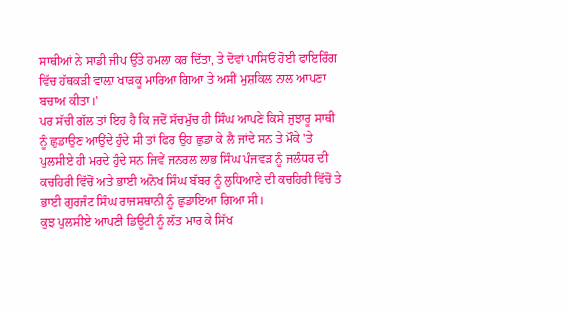ਸਾਥੀਆਂ ਨੇ ਸਾਡੀ ਜੀਪ ਉੱਤੇ ਹਮਲਾ ਕਰ ਦਿੱਤਾ, ਤੇ ਦੋਵਾਂ ਪਾਸਿਓਂ ਹੋਈ ਫਾਇਰਿੰਗ ਵਿੱਚ ਹੱਥਕੜੀ ਵਾਲ਼ਾ ਖਾੜਕੂ ਮਾਰਿਆ ਗਿਆ ਤੇ ਅਸੀਂ ਮੁਸ਼ਕਿਲ ਨਾਲ ਆਪਣਾ ਬਚਾਅ ਕੀਤਾ।'
ਪਰ ਸੱਚੀ ਗੱਲ ਤਾਂ ਇਹ ਹੈ ਕਿ ਜਦੋਂ ਸੱਚਮੁੱਚ ਹੀ ਸਿੰਘ ਆਪਣੇ ਕਿਸੇ ਜੁਝਾਰੂ ਸਾਥੀ ਨੂੰ ਛੁਡਾਉਣ ਆਉਂਦੇ ਹੁੰਦੇ ਸੀ ਤਾਂ ਫਿਰ ਉਹ ਛੁਡਾ ਕੇ ਲੈ ਜਾਂਦੇ ਸਨ ਤੇ ਮੌਕੇ 'ਤੇ ਪੁਲਸੀਏ ਹੀ ਮਰਦੇ ਹੁੰਦੇ ਸਨ ਜਿਵੇਂ ਜਨਰਲ ਲਾਭ ਸਿੰਘ ਪੰਜਵੜ ਨੂੰ ਜਲੰਧਰ ਦੀ ਕਚਹਿਰੀ ਵਿੱਚੋਂ ਅਤੇ ਭਾਈ ਅਨੋਖ ਸਿੰਘ ਬੱਬਰ ਨੂੰ ਲੁਧਿਆਣੇ ਦੀ ਕਚਹਿਰੀ ਵਿੱਚੋਂ ਤੇ ਭਾਈ ਗੁਰਜੰਟ ਸਿੰਘ ਰਾਜਸਥਾਨੀ ਨੂੰ ਛੁਡਾਇਆ ਗਿਆ ਸੀ।
ਕੁਝ ਪੁਲਸੀਏ ਆਪਣੀ ਡਿਊਟੀ ਨੂੰ ਲੱਤ ਮਾਰ ਕੇ ਸਿੱਖ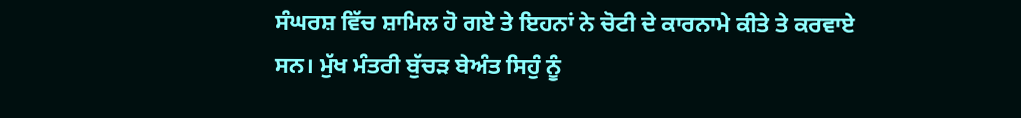ਸੰਘਰਸ਼ ਵਿੱਚ ਸ਼ਾਮਿਲ ਹੋ ਗਏ ਤੇ ਇਹਨਾਂ ਨੇ ਚੋਟੀ ਦੇ ਕਾਰਨਾਮੇ ਕੀਤੇ ਤੇ ਕਰਵਾਏ ਸਨ। ਮੁੱਖ ਮੰਤਰੀ ਬੁੱਚੜ ਬੇਅੰਤ ਸਿਹੁੰ ਨੂੰ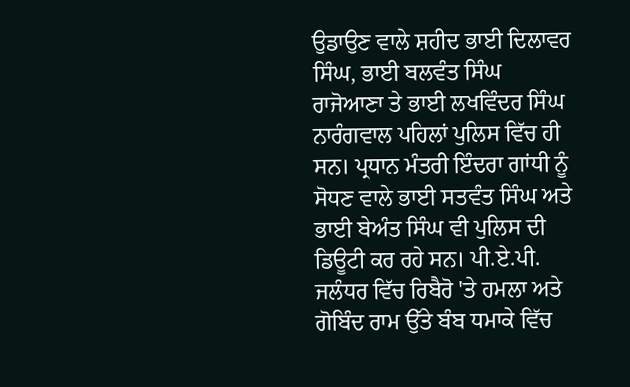ਉਡਾਉਣ ਵਾਲੇ ਸ਼ਹੀਦ ਭਾਈ ਦਿਲਾਵਰ ਸਿੰਘ, ਭਾਈ ਬਲਵੰਤ ਸਿੰਘ ਰਾਜੋਆਣਾ ਤੇ ਭਾਈ ਲਖਵਿੰਦਰ ਸਿੰਘ ਨਾਰੰਗਵਾਲ ਪਹਿਲਾਂ ਪੁਲਿਸ ਵਿੱਚ ਹੀ ਸਨ। ਪ੍ਰਧਾਨ ਮੰਤਰੀ ਇੰਦਰਾ ਗਾਂਧੀ ਨੂੰ ਸੋਧਣ ਵਾਲੇ ਭਾਈ ਸਤਵੰਤ ਸਿੰਘ ਅਤੇ ਭਾਈ ਬੇਅੰਤ ਸਿੰਘ ਵੀ ਪੁਲਿਸ ਦੀ ਡਿਊਟੀ ਕਰ ਰਹੇ ਸਨ। ਪੀ.ਏ.ਪੀ. ਜਲੰਧਰ ਵਿੱਚ ਰਿਬੈਰੋ 'ਤੇ ਹਮਲਾ ਅਤੇ ਗੋਬਿੰਦ ਰਾਮ ਉੱਤੇ ਬੰਬ ਧਮਾਕੇ ਵਿੱਚ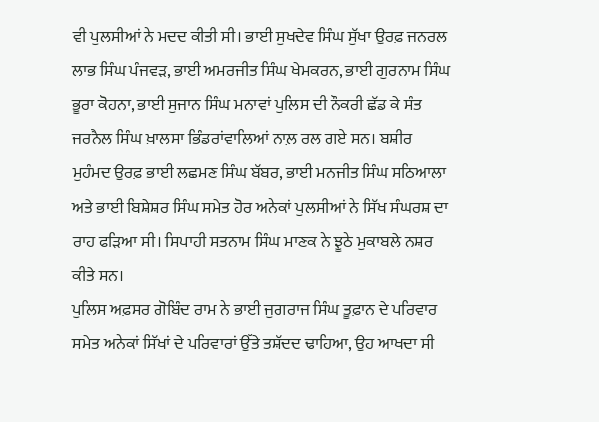ਵੀ ਪੁਲਸੀਆਂ ਨੇ ਮਦਦ ਕੀਤੀ ਸੀ। ਭਾਈ ਸੁਖਦੇਵ ਸਿੰਘ ਸੁੱਖਾ ਉਰਫ਼ ਜਨਰਲ ਲਾਭ ਸਿੰਘ ਪੰਜਵੜ, ਭਾਈ ਅਮਰਜੀਤ ਸਿੰਘ ਖੇਮਕਰਨ, ਭਾਈ ਗੁਰਨਾਮ ਸਿੰਘ ਭੂਰਾ ਕੋਹਨਾ, ਭਾਈ ਸੁਜਾਨ ਸਿੰਘ ਮਨਾਵਾਂ ਪੁਲਿਸ ਦੀ ਨੌਕਰੀ ਛੱਡ ਕੇ ਸੰਤ ਜਰਨੈਲ ਸਿੰਘ ਖ਼ਾਲਸਾ ਭਿੰਡਰਾਂਵਾਲਿਆਂ ਨਾਲ਼ ਰਲ ਗਏ ਸਨ। ਬਸ਼ੀਰ ਮੁਹੰਮਦ ਉਰਫ਼ ਭਾਈ ਲਛਮਣ ਸਿੰਘ ਬੱਬਰ, ਭਾਈ ਮਨਜੀਤ ਸਿੰਘ ਸਠਿਆਲਾ ਅਤੇ ਭਾਈ ਬਿਸ਼ੇਸ਼ਰ ਸਿੰਘ ਸਮੇਤ ਹੋਰ ਅਨੇਕਾਂ ਪੁਲਸੀਆਂ ਨੇ ਸਿੱਖ ਸੰਘਰਸ਼ ਦਾ ਰਾਹ ਫੜਿਆ ਸੀ। ਸਿਪਾਹੀ ਸਤਨਾਮ ਸਿੰਘ ਮਾਣਕ ਨੇ ਝੂਠੇ ਮੁਕਾਬਲੇ ਨਸ਼ਰ ਕੀਤੇ ਸਨ। ‌
ਪੁਲਿਸ ਅਫ਼ਸਰ ਗੋਬਿੰਦ ਰਾਮ ਨੇ ਭਾਈ ਜੁਗਰਾਜ ਸਿੰਘ ਤੂਫ਼ਾਨ ਦੇ ਪਰਿਵਾਰ ਸਮੇਤ ਅਨੇਕਾਂ ਸਿੱਖਾਂ ਦੇ ਪਰਿਵਾਰਾਂ ਉੱਤੇ ਤਸ਼ੱਦਦ ਢਾਹਿਆ, ਉਹ ਆਖਦਾ ਸੀ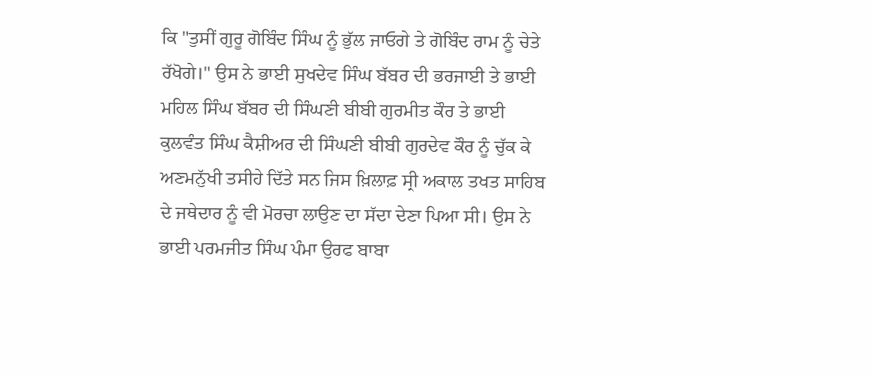ਕਿ "ਤੁਸੀਂ ਗੁਰੂ ਗੋਬਿੰਦ ਸਿੰਘ ਨੂੰ ਭੁੱਲ ਜਾਓਗੇ ਤੇ ਗੋਬਿੰਦ ਰਾਮ ਨੂੰ ਚੇਤੇ ਰੱਖੋਗੇ।" ਉਸ ਨੇ ਭਾਈ ਸੁਖਦੇਵ ਸਿੰਘ ਬੱਬਰ ਦੀ ਭਰਜਾਈ ਤੇ ਭਾਈ ਮਹਿਲ ਸਿੰਘ ਬੱਬਰ ਦੀ ਸਿੰਘਣੀ ਬੀਬੀ ਗੁਰਮੀਤ ਕੌਰ ਤੇ ਭਾਈ ਕੁਲਵੰਤ ਸਿੰਘ ਕੈਸ਼ੀਅਰ ਦੀ ਸਿੰਘਣੀ ਬੀਬੀ ਗੁਰਦੇਵ ਕੌਰ ਨੂੰ ਚੁੱਕ ਕੇ ਅਣਮਨੁੱਖੀ ਤਸੀਹੇ ਦਿੱਤੇ ਸਨ ਜਿਸ ਖ਼ਿਲਾਫ਼ ਸ੍ਰੀ ਅਕਾਲ ਤਖਤ ਸਾਹਿਬ ਦੇ ਜਥੇਦਾਰ ਨੂੰ ਵੀ ਮੋਰਚਾ ਲਾਉਣ ਦਾ ਸੱਦਾ ਦੇਣਾ ਪਿਆ ਸੀ। ਉਸ ਨੇ ਭਾਈ ਪਰਮਜੀਤ ਸਿੰਘ ਪੰਮਾ ਉਰਫ ਬਾਬਾ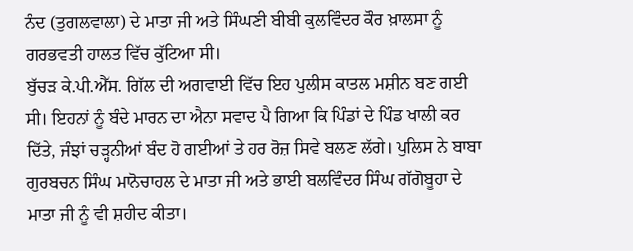ਨੰਦ (ਤੁਗਲਵਾਲਾ) ਦੇ ਮਾਤਾ ਜੀ ਅਤੇ ਸਿੰਘਣੀ ਬੀਬੀ ਕੁਲਵਿੰਦਰ ਕੌਰ ਖ਼ਾਲਸਾ ਨੂੰ ਗਰਭਵਤੀ ਹਾਲਤ ਵਿੱਚ ਕੁੱਟਿਆ ਸੀ।
ਬੁੱਚੜ ਕੇ.ਪੀ.ਐੱਸ. ਗਿੱਲ ਦੀ ਅਗਵਾਈ ਵਿੱਚ ਇਹ ਪੁਲੀਸ ਕਾਤਲ ਮਸ਼ੀਨ ਬਣ ਗਈ ਸੀ। ਇਹਨਾਂ ਨੂੰ ਬੰਦੇ ਮਾਰਨ ਦਾ ਐਨਾ ਸਵਾਦ ਪੈ ਗਿਆ ਕਿ ਪਿੰਡਾਂ ਦੇ ਪਿੰਡ ਖਾਲੀ ਕਰ ਦਿੱਤੇ, ਜੰਝਾਂ ਚੜ੍ਹਨੀਆਂ ਬੰਦ ਹੋ ਗਈਆਂ ਤੇ ਹਰ ਰੋਜ਼ ਸਿਵੇ ਬਲਣ ਲੱਗੇ। ਪੁਲਿਸ ਨੇ ਬਾਬਾ ਗੁਰਬਚਨ ਸਿੰਘ ਮਾਨੋਚਾਹਲ ਦੇ ਮਾਤਾ ਜੀ ਅਤੇ ਭਾਈ ਬਲਵਿੰਦਰ ਸਿੰਘ ਗੱਗੋਬੂਹਾ ਦੇ ਮਾਤਾ ਜੀ ਨੂੰ ਵੀ ਸ਼ਹੀਦ ਕੀਤਾ।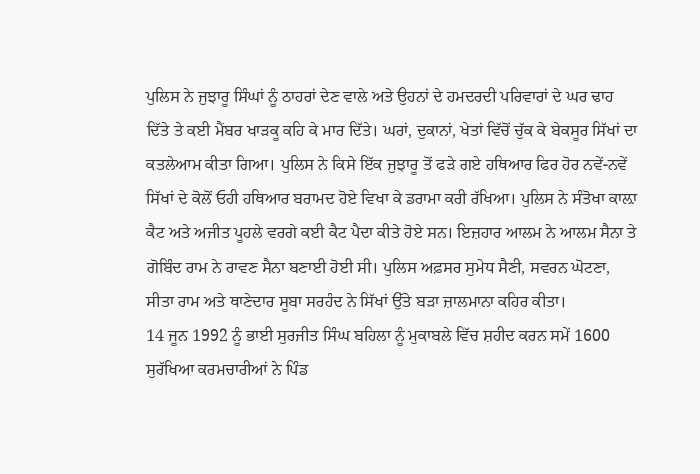ਪੁਲਿਸ ਨੇ ਜੁਝਾਰੂ ਸਿੰਘਾਂ ਨੂੰ ਠਾਹਰਾਂ ਦੇਣ ਵਾਲੇ ਅਤੇ ਉਹਨਾਂ ਦੇ ਹਮਦਰਦੀ ਪਰਿਵਾਰਾਂ ਦੇ ਘਰ ਢਾਹ ਦਿੱਤੇ ਤੇ ਕਈ ਮੈਂਬਰ ਖਾੜਕੂ ਕਹਿ ਕੇ ਮਾਰ ਦਿੱਤੇ। ਘਰਾਂ, ਦੁਕਾਨਾਂ, ਖੇਤਾਂ ਵਿੱਚੋਂ ਚੁੱਕ ਕੇ ਬੇਕਸੂਰ ਸਿੱਖਾਂ ਦਾ ਕਤਲੇਆਮ ਕੀਤਾ ਗਿਆ। ਪੁਲਿਸ ਨੇ ਕਿਸੇ ਇੱਕ ਜੁਝਾਰੂ ਤੋਂ ਫੜੇ ਗਏ ਹਥਿਆਰ ਫਿਰ ਹੋਰ ਨਵੇਂ-ਨਵੇਂ ਸਿੱਖਾਂ ਦੇ ਕੋਲੋਂ ਓਹੀ ਹਥਿਆਰ ਬਰਾਮਦ ਹੋਏ ਵਿਖਾ ਕੇ ਡਰਾਮਾ ਕਰੀ ਰੱਖਿਆ। ਪੁਲਿਸ ਨੇ ਸੰਤੋਖਾ ਕਾਲ਼ਾ ਕੈਟ ਅਤੇ ਅਜੀਤ ਪੂਹਲੇ ਵਰਗੇ ਕਈ ਕੈਟ ਪੈਦਾ ਕੀਤੇ ਹੋਏ ਸਨ। ਇਜ਼ਹਾਰ ਆਲਮ ਨੇ ਆਲਮ ਸੈਨਾ ਤੇ ਗੋਬਿੰਦ ਰਾਮ ਨੇ ਰਾਵਣ ਸੈਨਾ ਬਣਾਈ ਹੋਈ ਸੀ। ਪੁਲਿਸ ਅਫ਼ਸਰ ਸੁਮੇਧ ਸੈਣੀ, ਸਵਰਨ ਘੋਟਣਾ, ਸੀਤਾ ਰਾਮ ਅਤੇ ਥਾਣੇਦਾਰ ਸੂਬਾ ਸਰਹੰਦ ਨੇ ਸਿੱਖਾਂ ਉੱਤੇ ਬੜਾ ਜ਼ਾਲਮਾਨਾ ਕਹਿਰ ਕੀਤਾ।
14 ਜੂਨ 1992 ਨੂੰ ਭਾਈ ਸੁਰਜੀਤ ਸਿੰਘ ਬਹਿਲਾ ਨੂੰ ਮੁਕਾਬਲੇ ਵਿੱਚ ਸ਼ਹੀਦ ਕਰਨ ਸਮੇਂ 1600 ਸੁਰੱਖਿਆ ਕਰਮਚਾਰੀਆਂ ਨੇ ਪਿੰਡ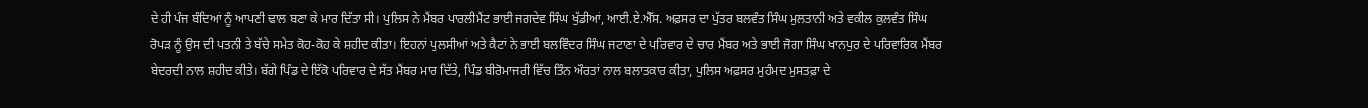ਦੇ ਹੀ ਪੰਜ ਬੰਦਿਆਂ ਨੂੰ ਆਪਣੀ ਢਾਲ ਬਣਾ ਕੇ ਮਾਰ ਦਿੱਤਾ ਸੀ। ਪੁਲਿਸ ਨੇ ਮੈਂਬਰ ਪਾਰਲੀਮੈਂਟ ਭਾਈ ਜਗਦੇਵ ਸਿੰਘ ਖੁੱਡੀਆਂ, ਆਈ.ਏ.ਐੱਸ. ਅਫ਼ਸਰ ਦਾ ਪੁੱਤਰ ਬਲਵੰਤ ਸਿੰਘ ਮੁਲਤਾਨੀ ਅਤੇ ਵਕੀਲ ਕੁਲਵੰਤ ਸਿੰਘ ਰੋਪੜ ਨੂੰ ਉਸ ਦੀ ਪਤਨੀ ਤੇ ਬੱਚੇ ਸਮੇਤ ਕੋਹ-ਕੋਹ ਕੇ ਸ਼ਹੀਦ ਕੀਤਾ। ਇਹਨਾਂ ਪੁਲਸੀਆਂ ਅਤੇ ਕੈਟਾਂ ਨੇ ਭਾਈ ਬਲਵਿੰਦਰ ਸਿੰਘ ਜਟਾਣਾ ਦੇ ਪਰਿਵਾਰ ਦੇ ਚਾਰ ਮੈਂਬਰ ਅਤੇ ਭਾਈ ਜੋਗਾ ਸਿੰਘ ਖਾਨਪੁਰ ਦੇ ਪਰਿਵਾਰਿਕ ਮੈਂਬਰ ਬੇਦਰਦੀ ਨਾਲ ਸ਼ਹੀਦ ਕੀਤੇ। ਬੱਗੇ ਪਿੰਡ ਦੇ ਇੱਕੋ ਪਰਿਵਾਰ ਦੇ ਸੱਤ ਮੈਂਬਰ ਮਾਰ ਦਿੱਤੇ, ਪਿੰਡ ਬੀਰੋਮਾਜਰੀ ਵਿੱਚ ਤਿੰਨ ਔਰਤਾਂ ਨਾਲ ਬਲਾਤਕਾਰ ਕੀਤਾ, ਪੁਲਿਸ ਅਫ਼ਸਰ ਮੁਹੰਮਦ ਮੁਸਤਫ਼ਾ ਦੇ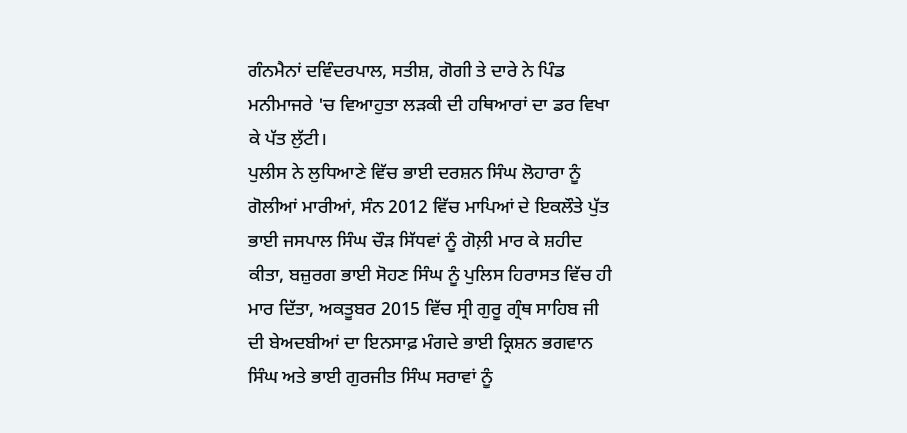ਗੰਨਮੈਨਾਂ ਦਵਿੰਦਰਪਾਲ, ਸਤੀਸ਼, ਗੋਗੀ ਤੇ ਦਾਰੇ ਨੇ ਪਿੰਡ ਮਨੀਮਾਜਰੇ 'ਚ ਵਿਆਹੁਤਾ ਲੜਕੀ ਦੀ ਹਥਿਆਰਾਂ ਦਾ ਡਰ ਵਿਖਾ ਕੇ ਪੱਤ ਲੁੱਟੀ।
ਪੁਲੀਸ ਨੇ ਲੁਧਿਆਣੇ ਵਿੱਚ ਭਾਈ ਦਰਸ਼ਨ ਸਿੰਘ ਲੋਹਾਰਾ ਨੂੰ ਗੋਲੀਆਂ ਮਾਰੀਆਂ, ਸੰਨ 2012 ਵਿੱਚ ਮਾਪਿਆਂ ਦੇ ਇਕਲੌਤੇ ਪੁੱਤ ਭਾਈ ਜਸਪਾਲ ਸਿੰਘ ਚੌੜ ਸਿੱਧਵਾਂ ਨੂੰ ਗੋਲ਼ੀ ਮਾਰ ਕੇ ਸ਼ਹੀਦ ਕੀਤਾ, ਬਜ਼ੁਰਗ ਭਾਈ ਸੋਹਣ ਸਿੰਘ ਨੂੰ ਪੁਲਿਸ ਹਿਰਾਸਤ ਵਿੱਚ ਹੀ ਮਾਰ ਦਿੱਤਾ, ਅਕਤੂਬਰ 2015 ਵਿੱਚ ਸ੍ਰੀ ਗੁਰੂ ਗ੍ਰੰਥ ਸਾਹਿਬ ਜੀ ਦੀ ਬੇਅਦਬੀਆਂ ਦਾ ਇਨਸਾਫ਼ ਮੰਗਦੇ ਭਾਈ ਕ੍ਰਿਸ਼ਨ ਭਗਵਾਨ ਸਿੰਘ ਅਤੇ ਭਾਈ ਗੁਰਜੀਤ ਸਿੰਘ ਸਰਾਵਾਂ ਨੂੰ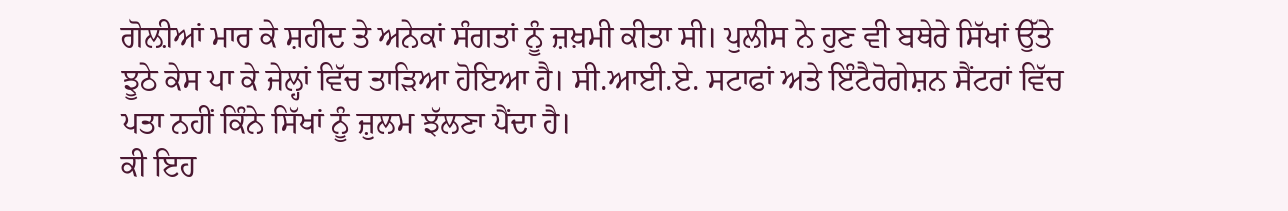ਗੋਲ਼ੀਆਂ ਮਾਰ ਕੇ ਸ਼ਹੀਦ ਤੇ ਅਨੇਕਾਂ ਸੰਗਤਾਂ ਨੂੰ ਜ਼ਖ਼ਮੀ ਕੀਤਾ ਸੀ। ਪੁਲੀਸ ਨੇ ਹੁਣ ਵੀ ਬਥੇਰੇ ਸਿੱਖਾਂ ਉੱਤੇ ਝੂਠੇ ਕੇਸ ਪਾ ਕੇ ਜੇਲ੍ਹਾਂ ਵਿੱਚ ਤਾੜਿਆ ਹੋਇਆ ਹੈ। ਸੀ.ਆਈ.ਏ. ਸਟਾਫਾਂ ਅਤੇ ਇੰਟੈਰੋਗੇਸ਼ਨ ਸੈਂਟਰਾਂ ਵਿੱਚ ਪਤਾ ਨਹੀਂ ਕਿੰਨੇ ਸਿੱਖਾਂ ਨੂੰ ਜ਼ੁਲਮ ਝੱਲਣਾ ਪੈਂਦਾ ਹੈ।
ਕੀ ਇਹ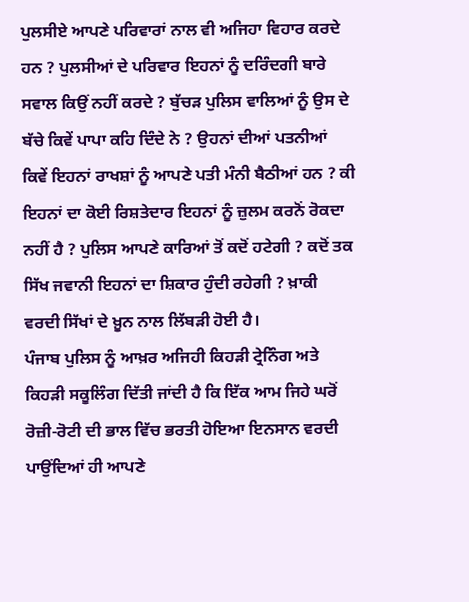ਪੁਲਸੀਏ ਆਪਣੇ ਪਰਿਵਾਰਾਂ ਨਾਲ ਵੀ ਅਜਿਹਾ ਵਿਹਾਰ ਕਰਦੇ ਹਨ ? ਪੁਲਸੀਆਂ ਦੇ ਪਰਿਵਾਰ ਇਹਨਾਂ ਨੂੰ ਦਰਿੰਦਗੀ ਬਾਰੇ ਸਵਾਲ ਕਿਉਂ ਨਹੀਂ ਕਰਦੇ ? ਬੁੱਚੜ ਪੁਲਿਸ ਵਾਲਿਆਂ ਨੂੰ ਉਸ ਦੇ ਬੱਚੇ ਕਿਵੇਂ ਪਾਪਾ ਕਹਿ ਦਿੰਦੇ ਨੇ ? ਉਹਨਾਂ ਦੀਆਂ ਪਤਨੀਆਂ ਕਿਵੇਂ ਇਹਨਾਂ ਰਾਖਸ਼ਾਂ ਨੂੰ ਆਪਣੇ ਪਤੀ ਮੰਨੀ ਬੈਠੀਆਂ ਹਨ ? ਕੀ ਇਹਨਾਂ ਦਾ ਕੋਈ ਰਿਸ਼ਤੇਦਾਰ ਇਹਨਾਂ ਨੂੰ ਜ਼ੁਲਮ ਕਰਨੋਂ ਰੋਕਦਾ ਨਹੀਂ ਹੈ ? ਪੁਲਿਸ ਆਪਣੇ ਕਾਰਿਆਂ ਤੋਂ ਕਦੋਂ ਹਟੇਗੀ ? ਕਦੋਂ ਤਕ ਸਿੱਖ ਜਵਾਨੀ ਇਹਨਾਂ ਦਾ ਸ਼ਿਕਾਰ ਹੁੰਦੀ ਰਹੇਗੀ ? ਖ਼ਾਕੀ ਵਰਦੀ ਸਿੱਖਾਂ ਦੇ ਖ਼ੂਨ ਨਾਲ ਲਿੱਬੜੀ ਹੋਈ ਹੈ।
ਪੰਜਾਬ ਪੁਲਿਸ ਨੂੰ ਆਖ਼ਰ ਅਜਿਹੀ ਕਿਹੜੀ ਟ੍ਰੇਨਿੰਗ ਅਤੇ ਕਿਹੜੀ ਸਕੂਲਿੰਗ ਦਿੱਤੀ ਜਾਂਦੀ ਹੈ ਕਿ ਇੱਕ ਆਮ ਜਿਹੇ ਘਰੋਂ ਰੋਜ਼ੀ-ਰੋਟੀ ਦੀ ਭਾਲ ਵਿੱਚ ਭਰਤੀ ਹੋਇਆ ਇਨਸਾਨ ਵਰਦੀ ਪਾਉਂਦਿਆਂ ਹੀ ਆਪਣੇ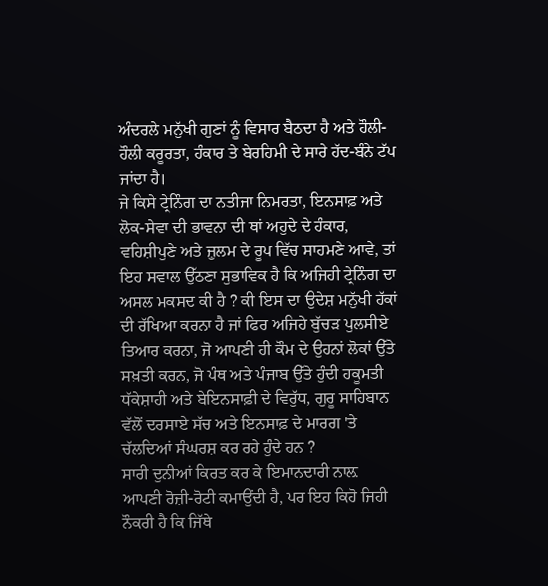ਅੰਦਰਲੇ ਮਨੁੱਖੀ ਗੁਣਾਂ ਨੂੰ ਵਿਸਾਰ ਬੈਠਦਾ ਹੈ ਅਤੇ ਹੌਲੀ-ਹੌਲੀ ਕਰੂਰਤਾ, ਹੰਕਾਰ ਤੇ ਬੇਰਹਿਮੀ ਦੇ ਸਾਰੇ ਹੱਦ-ਬੰਨੇ ਟੱਪ ਜਾਂਦਾ ਹੈ।
ਜੇ ਕਿਸੇ ਟ੍ਰੇਨਿੰਗ ਦਾ ਨਤੀਜਾ ਨਿਮਰਤਾ, ਇਨਸਾਫ਼ ਅਤੇ ਲੋਕ-ਸੇਵਾ ਦੀ ਭਾਵਨਾ ਦੀ ਥਾਂ ਅਹੁਦੇ ਦੇ ਹੰਕਾਰ, ਵਹਿਸ਼ੀਪੁਣੇ ਅਤੇ ਜ਼ੁਲਮ ਦੇ ਰੂਪ ਵਿੱਚ ਸਾਹਮਣੇ ਆਵੇ, ਤਾਂ ਇਹ ਸਵਾਲ ਉੱਠਣਾ ਸੁਭਾਵਿਕ ਹੈ ਕਿ ਅਜਿਹੀ ਟ੍ਰੇਨਿੰਗ ਦਾ ਅਸਲ ਮਕਸਦ ਕੀ ਹੈ ? ਕੀ ਇਸ ਦਾ ਉਦੇਸ਼ ਮਨੁੱਖੀ ਹੱਕਾਂ ਦੀ ਰੱਖਿਆ ਕਰਨਾ ਹੈ ਜਾਂ ਫਿਰ ਅਜਿਹੇ ਬੁੱਚੜ ਪੁਲਸੀਏ ਤਿਆਰ ਕਰਨਾ, ਜੋ ਆਪਣੀ ਹੀ ਕੌਮ ਦੇ ਉਹਨਾਂ ਲੋਕਾਂ ਉੱਤੇ ਸਖ਼ਤੀ ਕਰਨ, ਜੋ ਪੰਥ ਅਤੇ ਪੰਜਾਬ ਉੱਤੇ ਹੁੰਦੀ ਹਕੂਮਤੀ ਧੱਕੇਸ਼ਾਹੀ ਅਤੇ ਬੇਇਨਸਾਫ਼ੀ ਦੇ ਵਿਰੁੱਧ, ਗੁਰੂ ਸਾਹਿਬਾਨ ਵੱਲੋਂ ਦਰਸਾਏ ਸੱਚ ਅਤੇ ਇਨਸਾਫ਼ ਦੇ ਮਾਰਗ 'ਤੇ ਚੱਲਦਿਆਂ ਸੰਘਰਸ਼ ਕਰ ਰਹੇ ਹੁੰਦੇ ਹਨ ?
ਸਾਰੀ ਦੁਨੀਆਂ ਕਿਰਤ ਕਰ ਕੇ ਇਮਾਨਦਾਰੀ ਨਾਲ਼ ਆਪਣੀ ਰੋਜ਼ੀ-ਰੋਟੀ ਕਮਾਉਂਦੀ ਹੈ, ਪਰ ਇਹ ਕਿਹੋ ਜਿਹੀ ਨੌਕਰੀ ਹੈ ਕਿ ਜਿੱਥੇ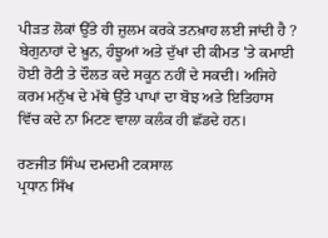ਪੀੜਤ ਲੋਕਾਂ ਉੱਤੇ ਹੀ ਜ਼ੁਲਮ ਕਰਕੇ ਤਨਖ਼ਾਹ ਲਈ ਜਾਂਦੀ ਹੈ ? ਬੇਗੁਨਾਹਾਂ ਦੇ ਖ਼ੂਨ, ਹੰਝੂਆਂ ਅਤੇ ਦੁੱਖਾਂ ਦੀ ਕੀਮਤ 'ਤੇ ਕਮਾਈ ਹੋਈ ਰੋਟੀ ਤੇ ਦੌਲਤ ਕਦੇ ਸਕੂਨ ਨਹੀਂ ਦੇ ਸਕਦੀ। ਅਜਿਹੇ ਕਰਮ ਮਨੁੱਖ ਦੇ ਮੱਥੇ ਉੱਤੇ ਪਾਪਾਂ ਦਾ ਬੋਝ ਅਤੇ ਇਤਿਹਾਸ ਵਿੱਚ ਕਦੇ ਨਾ ਮਿਟਣ ਵਾਲਾ ਕਲੰਕ ਹੀ ਛੱਡਦੇ ਹਨ।

ਰਣਜੀਤ ਸਿੰਘ ਦਮਦਮੀ ਟਕਸਾਲ
ਪ੍ਰਧਾਨ ਸਿੱਖ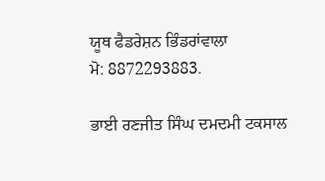ਯੂਥ ਫੈਡਰੇਸ਼ਨ ਭਿੰਡਰਾਂਵਾਲਾ
ਮੋ: 8872293883.

ਭਾਈ ਰਣਜੀਤ ਸਿੰਘ ਦਮਦਮੀ ਟਕਸਾਲ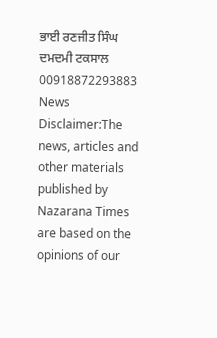ਭਾਈ ਰਣਜੀਤ ਸਿੰਘ ਦਮਦਮੀ ਟਕਸਾਲ
00918872293883
News Disclaimer:The news, articles and other materials published by Nazarana Times are based on the opinions of our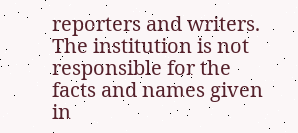reporters and writers. The institution is not responsible for the facts and names given in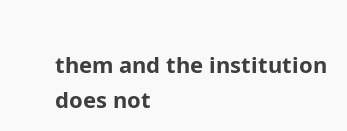them and the institution does not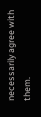necessarily agree with them.